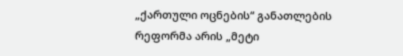„ქართული ოცნების“ განათლების რეფორმა არის „მეტი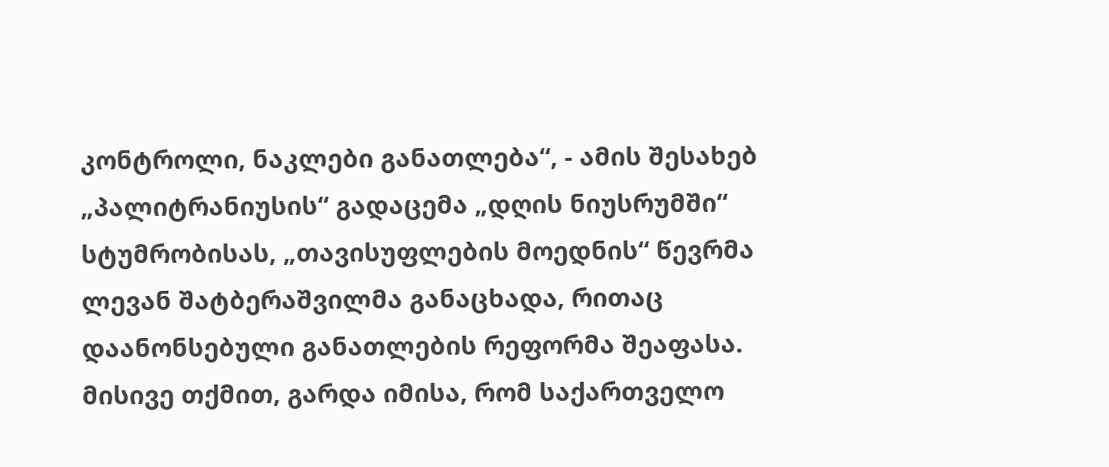კონტროლი, ნაკლები განათლება“, - ამის შესახებ „პალიტრანიუსის“ გადაცემა „დღის ნიუსრუმში“ სტუმრობისას, „თავისუფლების მოედნის“ წევრმა ლევან შატბერაშვილმა განაცხადა, რითაც დაანონსებული განათლების რეფორმა შეაფასა.
მისივე თქმით, გარდა იმისა, რომ საქართველო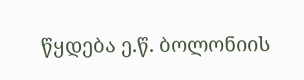წყდება ე.წ. ბოლონიის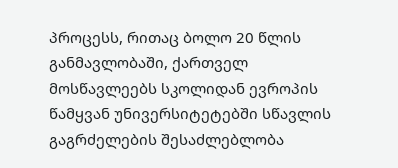პროცესს, რითაც ბოლო 20 წლის განმავლობაში, ქართველ მოსწავლეებს სკოლიდან ევროპის წამყვან უნივერსიტეტებში სწავლის გაგრძელების შესაძლებლობა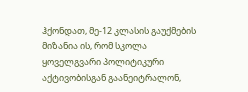ჰქონდათ, მე-12 კლასის გაუქმების მიზანია ის, რომ სკოლა ყოველგვარი პოლიტიკური აქტივობისგან გაანეიტრალონ,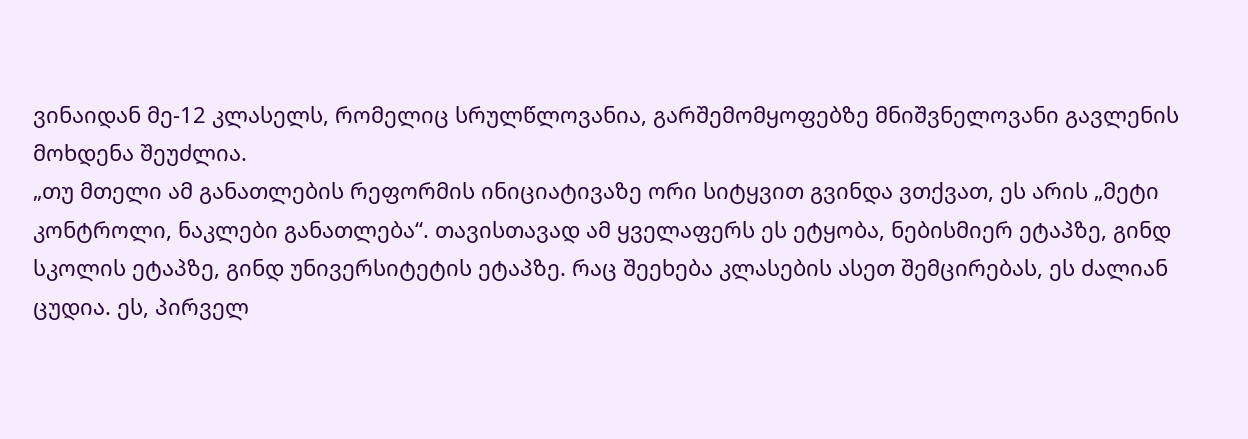ვინაიდან მე-12 კლასელს, რომელიც სრულწლოვანია, გარშემომყოფებზე მნიშვნელოვანი გავლენის მოხდენა შეუძლია.
„თუ მთელი ამ განათლების რეფორმის ინიციატივაზე ორი სიტყვით გვინდა ვთქვათ, ეს არის „მეტი კონტროლი, ნაკლები განათლება“. თავისთავად ამ ყველაფერს ეს ეტყობა, ნებისმიერ ეტაპზე, გინდ სკოლის ეტაპზე, გინდ უნივერსიტეტის ეტაპზე. რაც შეეხება კლასების ასეთ შემცირებას, ეს ძალიან ცუდია. ეს, პირველ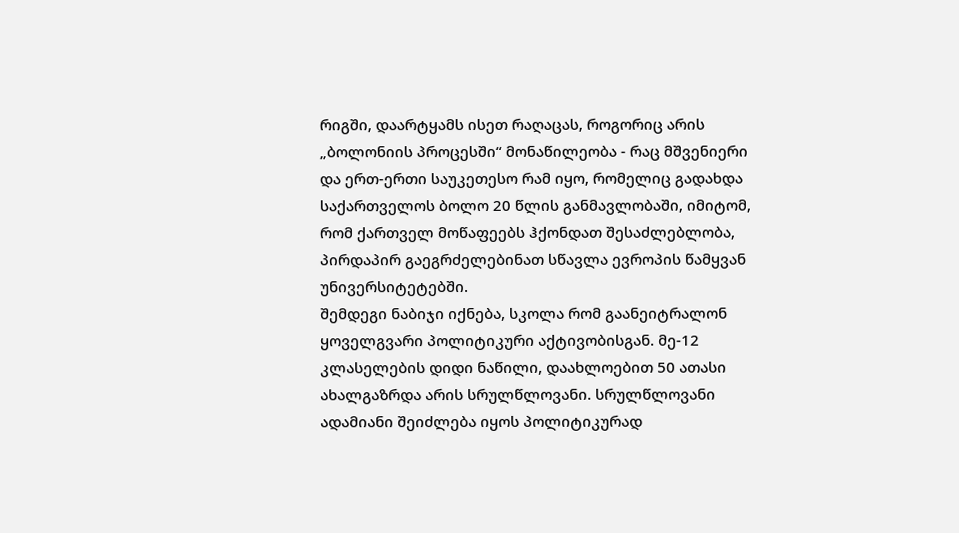რიგში, დაარტყამს ისეთ რაღაცას, როგორიც არის „ბოლონიის პროცესში“ მონაწილეობა - რაც მშვენიერი და ერთ-ერთი საუკეთესო რამ იყო, რომელიც გადახდა საქართველოს ბოლო 20 წლის განმავლობაში, იმიტომ, რომ ქართველ მოწაფეებს ჰქონდათ შესაძლებლობა, პირდაპირ გაეგრძელებინათ სწავლა ევროპის წამყვან უნივერსიტეტებში.
შემდეგი ნაბიჯი იქნება, სკოლა რომ გაანეიტრალონ ყოველგვარი პოლიტიკური აქტივობისგან. მე-12 კლასელების დიდი ნაწილი, დაახლოებით 50 ათასი ახალგაზრდა არის სრულწლოვანი. სრულწლოვანი ადამიანი შეიძლება იყოს პოლიტიკურად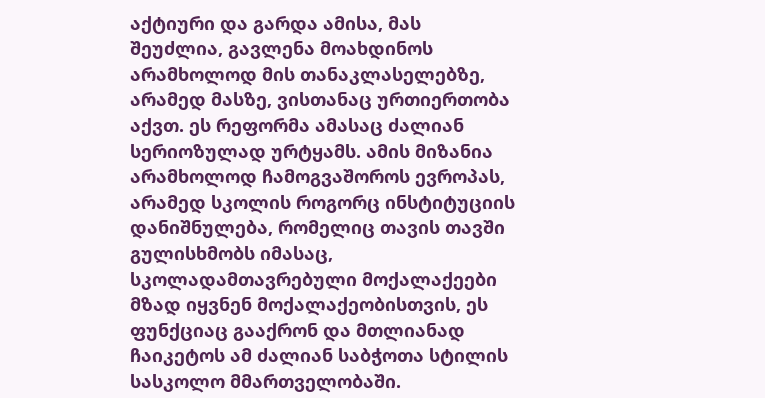აქტიური და გარდა ამისა, მას შეუძლია, გავლენა მოახდინოს არამხოლოდ მის თანაკლასელებზე, არამედ მასზე, ვისთანაც ურთიერთობა აქვთ. ეს რეფორმა ამასაც ძალიან სერიოზულად ურტყამს. ამის მიზანია არამხოლოდ ჩამოგვაშოროს ევროპას, არამედ სკოლის როგორც ინსტიტუციის დანიშნულება, რომელიც თავის თავში გულისხმობს იმასაც, სკოლადამთავრებული მოქალაქეები მზად იყვნენ მოქალაქეობისთვის, ეს ფუნქციაც გააქრონ და მთლიანად ჩაიკეტოს ამ ძალიან საბჭოთა სტილის სასკოლო მმართველობაში.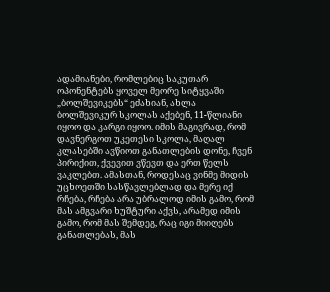ადამიანები, რომლებიც საკუთარ ოპონენტებს ყოველ მეორე სიტყვაში „ბოლშევიკებს“ ეძახიან, ახლა ბოლშევიკურ სკოლას აქებენ, 11-წლიანი იყოო და კარგი იყოო. იმის მაგივრად, რომ დავნერგოთ უკეთესი სკოლა, მაღალ კლასებში ავწიოთ განათლების დონე, ჩვენ პირიქით, ქვევით ვწევთ და ერთ წელს ვაკლებთ. ამასთან, როდესაც ვინმე მიდის უცხოეთში სასწავლებლად და მერე იქ რჩება, რჩება არა უბრალოდ იმის გამო, რომ მას ამგვარი ხუშტური აქვს, არამედ იმის გამო, რომ მას შემდეგ, რაც იგი მიიღებს განათლებას, მას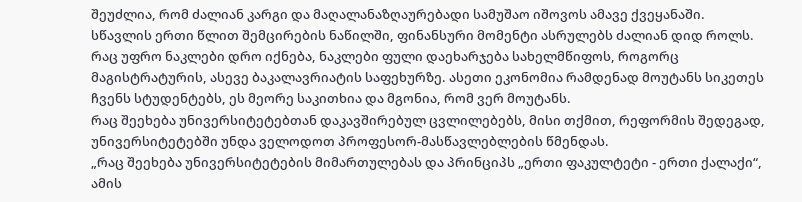შეუძლია, რომ ძალიან კარგი და მაღალანაზღაურებადი სამუშაო იშოვოს ამავე ქვეყანაში.
სწავლის ერთი წლით შემცირების ნაწილში, ფინანსური მომენტი ასრულებს ძალიან დიდ როლს. რაც უფრო ნაკლები დრო იქნება, ნაკლები ფული დაეხარჯება სახელმწიფოს, როგორც მაგისტრატურის, ასევე ბაკალავრიატის საფეხურზე. ასეთი ეკონომია რამდენად მოუტანს სიკეთეს ჩვენს სტუდენტებს, ეს მეორე საკითხია და მგონია, რომ ვერ მოუტანს.
რაც შეეხება უნივერსიტეტებთან დაკავშირებულ ცვლილებებს, მისი თქმით, რეფორმის შედეგად, უნივერსიტეტებში უნდა ველოდოთ პროფესორ-მასწავლებლების წმენდას.
„რაც შეეხება უნივერსიტეტების მიმართულებას და პრინციპს „ერთი ფაკულტეტი - ერთი ქალაქი“, ამის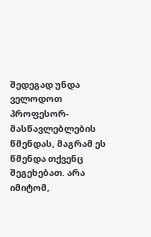შედეგად უნდა ველოდოთ პროფესორ-მასწავლებლების წმენდას, მაგრამ ეს წმენდა თქვენც შეგეხებათ. არა იმიტომ,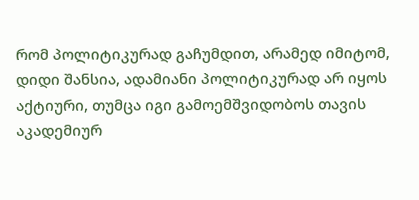რომ პოლიტიკურად გაჩუმდით, არამედ იმიტომ, დიდი შანსია, ადამიანი პოლიტიკურად არ იყოს აქტიური, თუმცა იგი გამოემშვიდობოს თავის აკადემიურ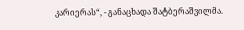კარიერას“, - განაცხადა შატბერაშვილმა.